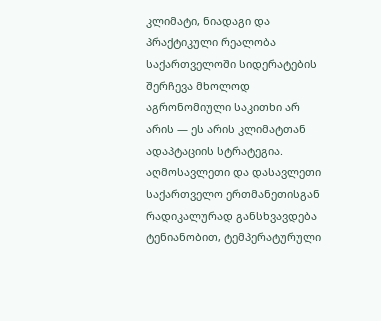კლიმატი, ნიადაგი და პრაქტიკული რეალობა
საქართველოში სიდერატების შერჩევა მხოლოდ აგრონომიული საკითხი არ არის — ეს არის კლიმატთან ადაპტაციის სტრატეგია. აღმოსავლეთი და დასავლეთი საქართველო ერთმანეთისგან რადიკალურად განსხვავდება ტენიანობით, ტემპერატურული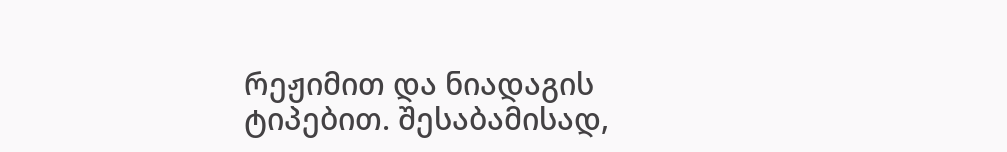რეჟიმით და ნიადაგის ტიპებით. შესაბამისად,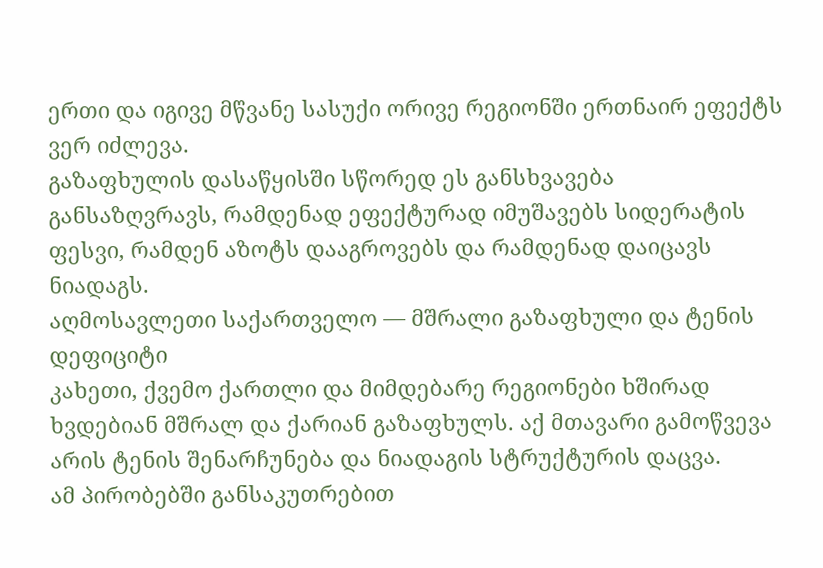ერთი და იგივე მწვანე სასუქი ორივე რეგიონში ერთნაირ ეფექტს ვერ იძლევა.
გაზაფხულის დასაწყისში სწორედ ეს განსხვავება განსაზღვრავს, რამდენად ეფექტურად იმუშავებს სიდერატის ფესვი, რამდენ აზოტს დააგროვებს და რამდენად დაიცავს ნიადაგს.
აღმოსავლეთი საქართველო — მშრალი გაზაფხული და ტენის დეფიციტი
კახეთი, ქვემო ქართლი და მიმდებარე რეგიონები ხშირად ხვდებიან მშრალ და ქარიან გაზაფხულს. აქ მთავარი გამოწვევა არის ტენის შენარჩუნება და ნიადაგის სტრუქტურის დაცვა.
ამ პირობებში განსაკუთრებით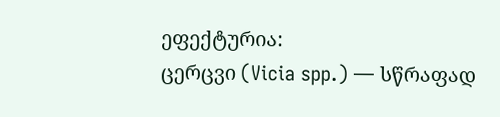ეფექტურია:
ცერცვი (Vicia spp.) — სწრაფად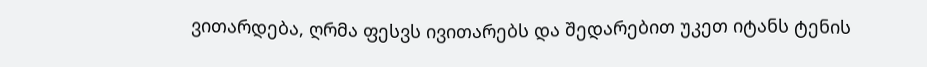ვითარდება, ღრმა ფესვს ივითარებს და შედარებით უკეთ იტანს ტენის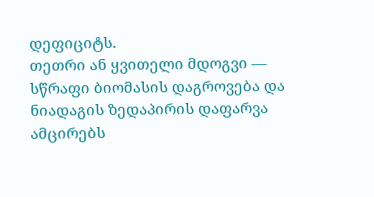დეფიციტს.
თეთრი ან ყვითელი მდოგვი — სწრაფი ბიომასის დაგროვება და ნიადაგის ზედაპირის დაფარვა ამცირებს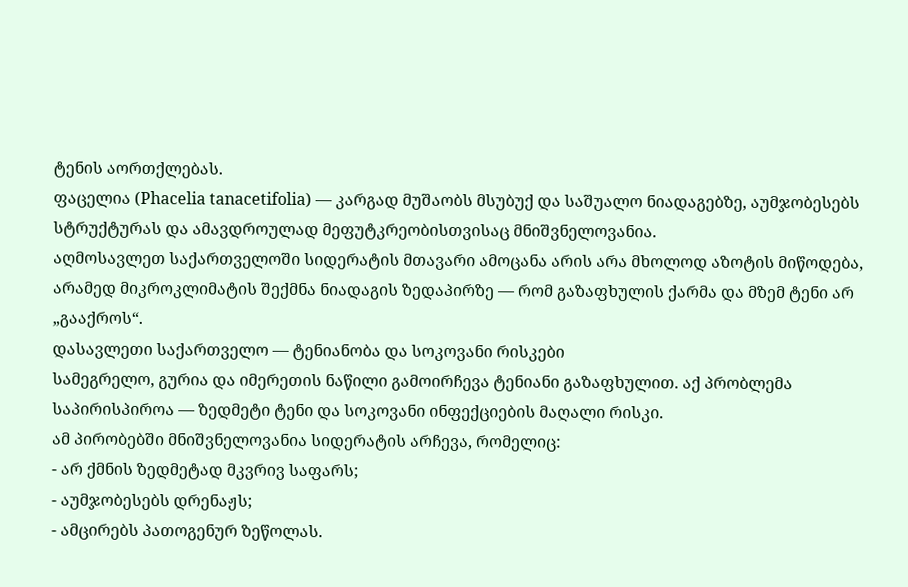ტენის აორთქლებას.
ფაცელია (Phacelia tanacetifolia) — კარგად მუშაობს მსუბუქ და საშუალო ნიადაგებზე, აუმჯობესებს სტრუქტურას და ამავდროულად მეფუტკრეობისთვისაც მნიშვნელოვანია.
აღმოსავლეთ საქართველოში სიდერატის მთავარი ამოცანა არის არა მხოლოდ აზოტის მიწოდება, არამედ მიკროკლიმატის შექმნა ნიადაგის ზედაპირზე — რომ გაზაფხულის ქარმა და მზემ ტენი არ „გააქროს“.
დასავლეთი საქართველო — ტენიანობა და სოკოვანი რისკები
სამეგრელო, გურია და იმერეთის ნაწილი გამოირჩევა ტენიანი გაზაფხულით. აქ პრობლემა საპირისპიროა — ზედმეტი ტენი და სოკოვანი ინფექციების მაღალი რისკი.
ამ პირობებში მნიშვნელოვანია სიდერატის არჩევა, რომელიც:
- არ ქმნის ზედმეტად მკვრივ საფარს;
- აუმჯობესებს დრენაჟს;
- ამცირებს პათოგენურ ზეწოლას.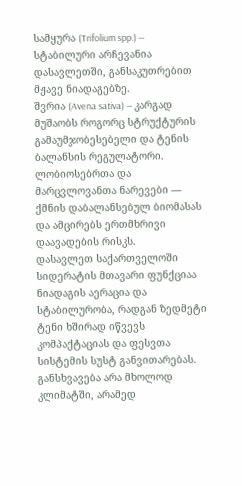სამყურა (Trifolium spp.) — სტაბილური არჩევანია დასავლეთში, განსაკუთრებით მჟავე ნიადაგებზე.
შვრია (Avena sativa) — კარგად მუშაობს როგორც სტრუქტურის გამაუმჯობესებელი და ტენის ბალანსის რეგულატორი.
ლობიოსებრთა და მარცვლოვანთა ნარევები — ქმნის დაბალანსებულ ბიომასას და ამცირებს ერთმხრივი დაავადების რისკს.
დასავლეთ საქართველოში სიდერატის მთავარი ფუნქციაა ნიადაგის აერაცია და სტაბილურობა, რადგან ზედმეტი ტენი ხშირად იწვევს კომპაქტაციას და ფესვთა სისტემის სუსტ განვითარებას.
განსხვავება არა მხოლოდ კლიმატში, არამედ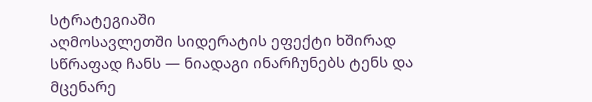სტრატეგიაში
აღმოსავლეთში სიდერატის ეფექტი ხშირად სწრაფად ჩანს — ნიადაგი ინარჩუნებს ტენს და მცენარე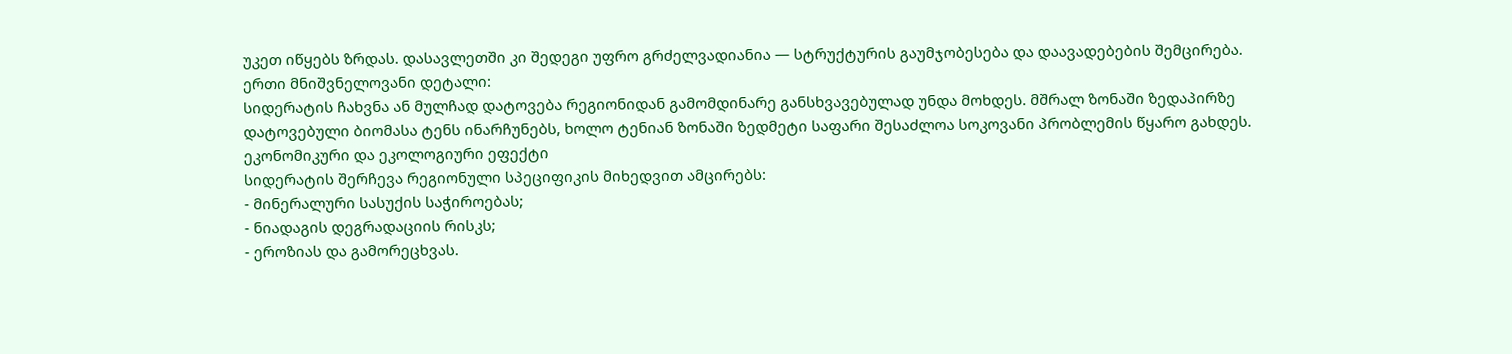უკეთ იწყებს ზრდას. დასავლეთში კი შედეგი უფრო გრძელვადიანია — სტრუქტურის გაუმჯობესება და დაავადებების შემცირება.
ერთი მნიშვნელოვანი დეტალი:
სიდერატის ჩახვნა ან მულჩად დატოვება რეგიონიდან გამომდინარე განსხვავებულად უნდა მოხდეს. მშრალ ზონაში ზედაპირზე დატოვებული ბიომასა ტენს ინარჩუნებს, ხოლო ტენიან ზონაში ზედმეტი საფარი შესაძლოა სოკოვანი პრობლემის წყარო გახდეს.
ეკონომიკური და ეკოლოგიური ეფექტი
სიდერატის შერჩევა რეგიონული სპეციფიკის მიხედვით ამცირებს:
- მინერალური სასუქის საჭიროებას;
- ნიადაგის დეგრადაციის რისკს;
- ეროზიას და გამორეცხვას.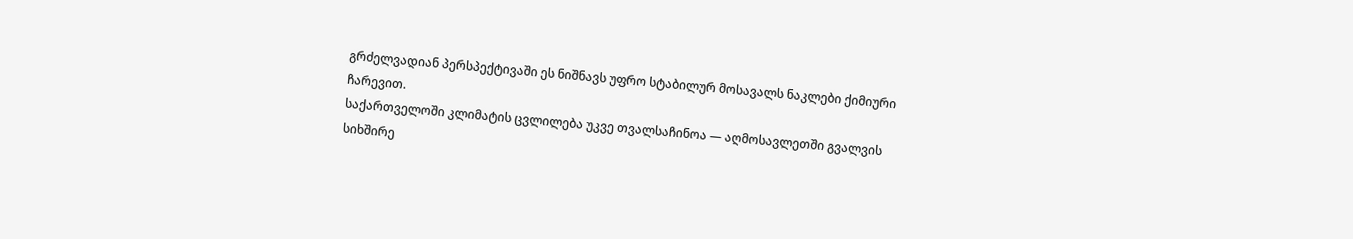გრძელვადიან პერსპექტივაში ეს ნიშნავს უფრო სტაბილურ მოსავალს ნაკლები ქიმიური ჩარევით.
საქართველოში კლიმატის ცვლილება უკვე თვალსაჩინოა — აღმოსავლეთში გვალვის სიხშირე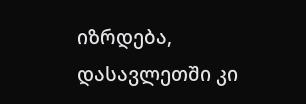იზრდება, დასავლეთში კი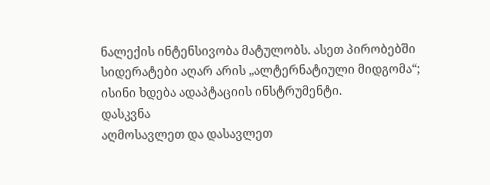ნალექის ინტენსივობა მატულობს. ასეთ პირობებში სიდერატები აღარ არის „ალტერნატიული მიდგომა“; ისინი ხდება ადაპტაციის ინსტრუმენტი.
დასკვნა
აღმოსავლეთ და დასავლეთ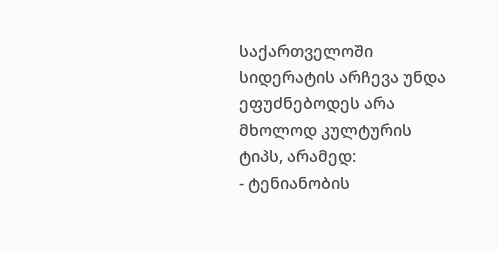საქართველოში სიდერატის არჩევა უნდა ეფუძნებოდეს არა მხოლოდ კულტურის ტიპს, არამედ:
- ტენიანობის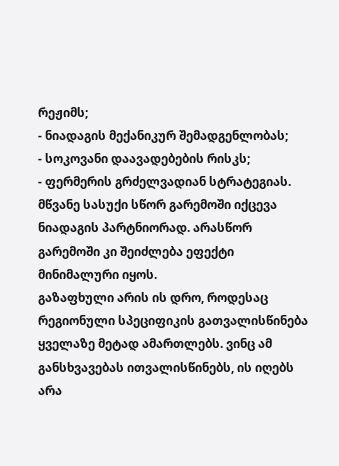რეჟიმს;
- ნიადაგის მექანიკურ შემადგენლობას;
- სოკოვანი დაავადებების რისკს;
- ფერმერის გრძელვადიან სტრატეგიას.
მწვანე სასუქი სწორ გარემოში იქცევა ნიადაგის პარტნიორად. არასწორ გარემოში კი შეიძლება ეფექტი მინიმალური იყოს.
გაზაფხული არის ის დრო, როდესაც რეგიონული სპეციფიკის გათვალისწინება ყველაზე მეტად ამართლებს. ვინც ამ განსხვავებას ითვალისწინებს, ის იღებს არა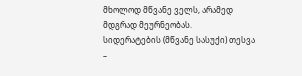მხოლოდ მწვანე ველს, არამედ მდგრად მეურნეობას.
სიდერატების (მწვანე სასუქი) თესვა –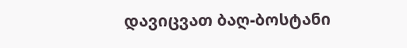დავიცვათ ბაღ-ბოსტანი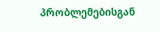პრობლემებისგან